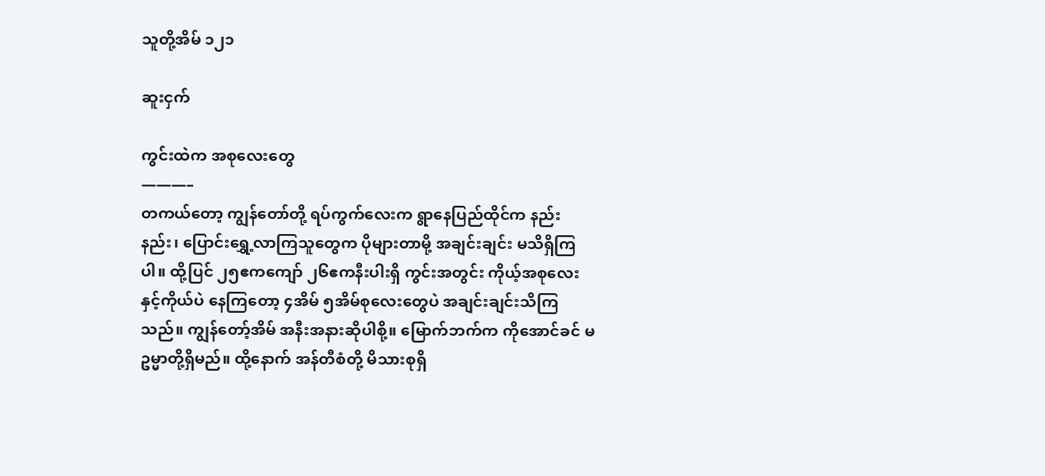သူတို့အိမ် ၁၂၁

ဆူးငှက်

ကွင်းထဲက အစုလေးတွေ
———–
တကယ်တော့ ကျွန်တော်တို့ ရပ်ကွက်လေးက ရွာနေပြည်ထိုင်က နည်းနည်း၊ ပြောင်းရွှေ့လာကြသူတွေက ပိုများတာမို့ အချင်းချင်း မသိရှိကြပါ။ ထို့ပြင် ၂၅ဧကကျော် ၂၆ဧကနီးပါးရှိ ကွင်းအတွင်း ကိုယ့်အစုလေးနှင့်ကိုယ်ပဲ နေကြတော့ ၄အိမ် ၅အိမ်စုလေးတွေပဲ အချင်းချင်းသိကြသည်။ ကျွန်တော့်အိမ် အနီးအနားဆိုပါစို့။ မြောက်ဘက်က ကိုအောင်ခင် မဥမ္မာတို့ရှိမည်။ ထို့နောက် အန်တီစံတို့ မိသားစုရှိ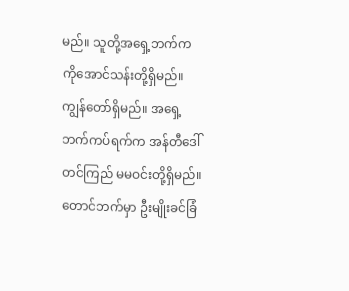မည်။ သူတို့အရှေ့ဘက်က ကိုအောင်သန်းတို့ရှိမည်။ ကျွန်တော်ရှိမည်။ အရှေ့ဘက်ကပ်ရက်က အန်တီဒေါ်တင်ကြည် မမဝင်းတို့ရှိမည်။ တောင်ဘက်မှာ ဦးမျိုးခင်ခြံ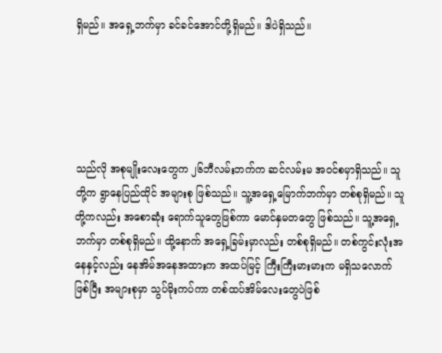ရှိမည်။ အရှေ့ဘက်မှာ ခင်ခင်အောင်တို့ရှိမည်။ ဒါပဲရှိသည်။





သည်လို အစုမျိုးလေးတွေက ၂၆ဘီလမ်းဘက်က ဆင်လမ်းမ အဝင်စမှာရှိသည်။ သူတို့က ရွာနေပြည်ထိုင် အများစု ဖြစ်သည်။ သူ့အရှေ့မြောက်ဘက်မှာ တစ်စုရှိမည်။ သူတို့ကလည်း အစောဆုံး ရောက်သူတွေဖြစ်ကာ မောင်နှမတတွေ ဖြစ်သည်။ သူ့အရှေ့ဘက်မှာ တစ်စုရှိမည်။ ထို့နောက် အရှေ့ခြမ်းမှာလည်း တစ်စုရှိမည်။ တစ်ကွင်းလုံးအနေနှင့်လည်း နေအိမ်အနေအထားက အထပ်မြင့် ကြီးကြီးမားမားက မရှိသလောက်ဖြစ်ပြီး အများစုမှာ သွပ်မိုးကပ်ကာ တစ်ထပ်အိမ်လေးတွေပဲဖြစ်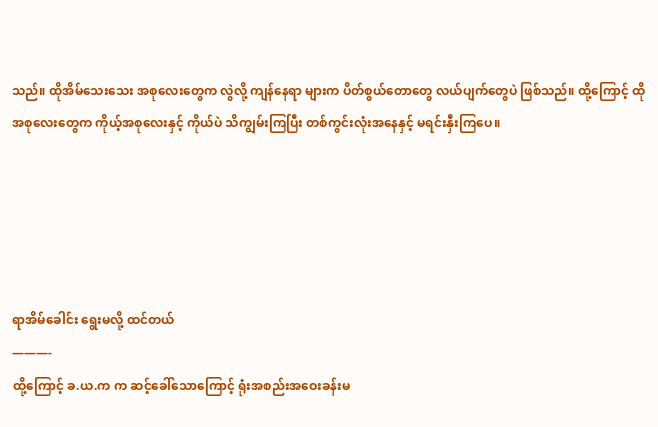သည်။ ထိုအိမ်သေးသေး အစုလေးတွေက လွဲလို့ ကျန်နေရာ များက ပိတ်စွယ်တောတွေ လယ်ပျက်တွေပဲ ဖြစ်သည်။ ထို့ကြောင့် ထိုအစုလေးတွေက ကိုယ့်အစုလေးနှင့် ကိုယ်ပဲ သိကျွမ်းကြပြီး တစ်ကွင်းလုံးအနေနှင့် မရင်းနှီးကြပေ။





ရာအိမ်ခေါင်း ရွေးမလို့ ထင်တယ်
———-
ထို့ကြောင့် ခ.ယ.က က ဆင့်ခေါ်သောကြောင့် ရုံးအစည်းအဝေးခန်းမ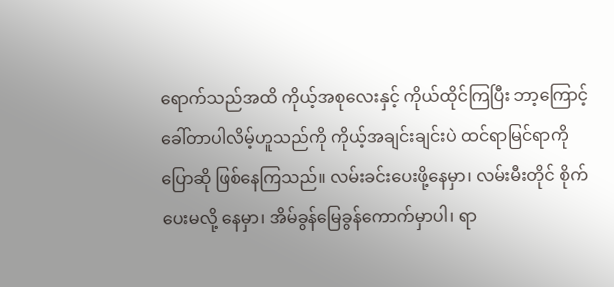ရောက်သည်အထိ ကိုယ့်အစုလေးနှင့် ကိုယ်ထိုင်ကြပြီး ဘာ့ကြောင့် ခေါ်တာပါလိမ့်ဟူသည်ကို ကိုယ့်အချင်းချင်းပဲ ထင်ရာမြင်ရာကို ပြောဆို ဖြစ်နေကြသည်။ လမ်းခင်းပေးဖို့နေမှာ၊ လမ်းမီးတိုင် စိုက်ပေးမလို့ နေမှာ၊ အိမ်ခွန်မြေခွန်ကောက်မှာပါ၊ ရာ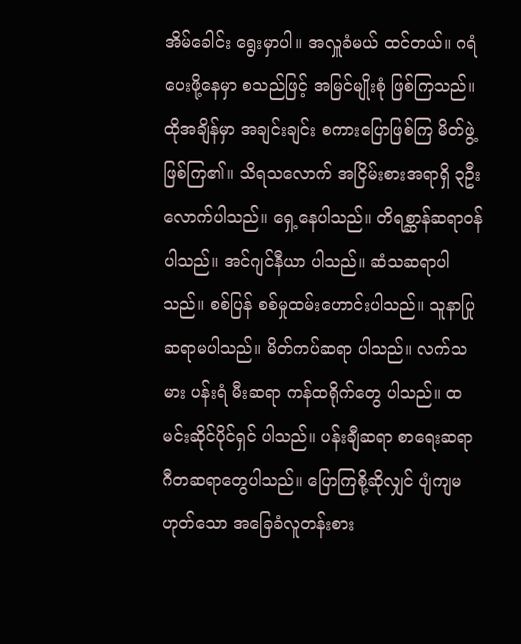အိမ်ခေါင်း ရွေးမှာပါ။ အလှူခံမယ် ထင်တယ်။ ဂရံပေးဖို့နေမှာ စသည်ဖြင့် အမြင်မျိုးစုံ ဖြစ်ကြသည်။ ထိုအချိန်မှာ အချင်းချင်း စကားပြောဖြစ်ကြ မိတ်ဖွဲ့ ဖြစ်ကြ၏။ သိရသလောက် အငြိမ်းစားအရာရှိ ၃ဦးလောက်ပါသည်။ ရှေ့နေပါသည်။ တိရစ္ဆာန်ဆရာဝန်ပါသည်။ အင်ဂျင်နီယာ ပါသည်။ ဆံသဆရာပါသည်။ စစ်ပြန် စစ်မှုထမ်းဟောင်းပါသည်။ သူနာပြုဆရာမပါသည်။ မိတ်ကပ်ဆရာ ပါသည်။ လက်သမား ပန်းရံ မီးဆရာ ကန်ထရိုက်တွေ ပါသည်။ ထမင်းဆိုင်ပိုင်ရှင် ပါသည်။ ပန်းချီဆရာ စာရေးဆရာ ဂီတဆရာတွေပါသည်။ ပြောကြစို့ဆိုလျှင် ပျံကျမဟုတ်သော အခြေခံလူတန်းစား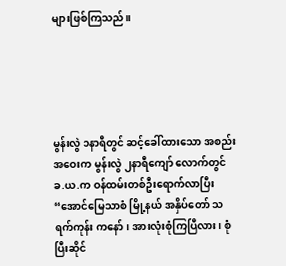များဖြစ်ကြသည်။





မွန်းလွဲ ၁နာရီတွင် ဆင့်ခေါ်ထားသော အစည်းအဝေးက မွန်းလွဲ ၂နာရီကျော် လောက်တွင် ခ.ယ.က ဝန်ထမ်းတစ်ဦးရောက်လာပြီး “အောင်မြေသာစံ မြို့နယ် အနှိပ်တော် သရက်ကုန်း ကနော်၊ အားလုံးစုံကြပြီလား၊ စုံပြီးဆိုင်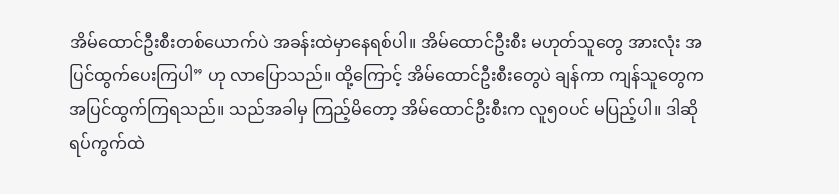အိမ်ထောင်ဦးစီးတစ်ယောက်ပဲ အခန်းထဲမှာနေရစ်ပါ။ အိမ်ထောင်ဦးစီး မဟုတ်သူတွေ အားလုံး အပြင်ထွက်ပေးကြပါ” ဟု လာပြောသည်။ ထို့ကြောင့် အိမ်ထောင်ဦးစီးတွေပဲ ချန်ကာ ကျန်သူတွေက အပြင်ထွက်ကြရသည်။ သည်အခါမှ ကြည့်မိတော့ အိမ်ထောင်ဦးစီးက လူ၅၀ပင် မပြည့်ပါ။ ဒါဆို ရပ်ကွက်ထဲ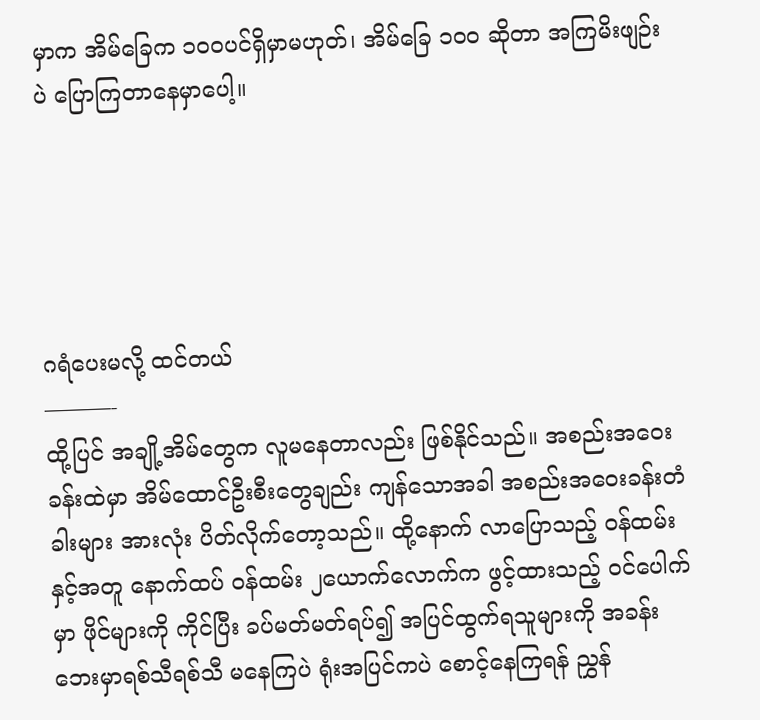မှာက အိမ်ခြေက ၁၀၀ပင်ရှိမှာမဟုတ်၊ အိမ်ခြေ ၁၀၀ ဆိုတာ အကြမိးဖျဉ်းပဲ ပြောကြတာနေမှာပေါ့။





ဂရံပေးမလို့ ထင်တယ်
———-
ထို့ပြင် အချို့အိမ်တွေက လူမနေတာလည်း ဖြစ်နိုင်သည်။ အစည်းအဝေးခန်းထဲမှာ အိမ်ထောင်ဦးစီးတွေချည်း ကျန်သောအခါ အစည်းအဝေးခန်းတံခါးများ အားလုံး ပိတ်လိုက်တော့သည်။ ထို့နောက် လာပြောသည့် ဝန်ထမ်းနှင့်အတူ နောက်ထပ် ဝန်ထမ်း ၂ယောက်လောက်က ဖွင့်ထားသည့် ဝင်ပေါက်မှာ ဖိုင်များကို ကိုင်ပြီး ခပ်မတ်မတ်ရပ်၍ အပြင်ထွက်ရသူများကို အခန်းဘေးမှာရစ်သီရစ်သီ မနေကြပဲ ရုံးအပြင်ကပဲ စောင့်နေကြရန် ညွှန်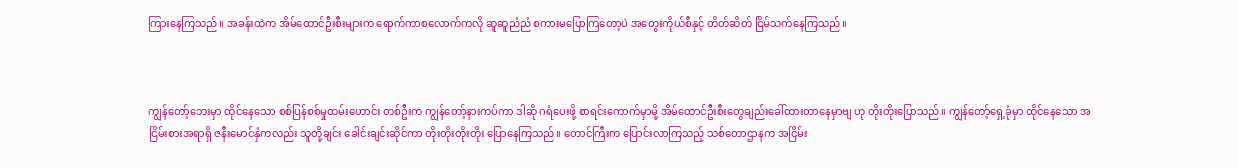ကြားနေကြသည်။ အခန်းထဲက အိမ်ထောင်ဦးစီးများက ရောက်ကာစလောက်ကလို ဆူဆူညံညံ စကားမပြောကြတော့ပဲ အတွေးကိုယ်စီနှင့် တိတ်ဆိတ် ငြိမ်သက်နေကြသည်။



ကျွန်တော့်ဘေးမှာ ထိုင်နေသော စစ်ပြန်စစ်မှုထမ်းဟောင်း တစ်ဦးက ကျွန်တော့်နားကပ်ကာ ဒါဆို ဂရံပေးဖို့ စာရင်းကောက်မှာမို့ အိမ်ထောင်ဦးစီးတွေချည်းခေါ်ထားတာနေမှာဗျ ဟု တိုးတိုးပြောသည်။ ကျွန်တော့်ရှေ့ခုံမှာ ထိုင်နေသော အငြိမ်းစားအရာရှိ ဇနီးမောင်နှံကလည်း သူတို့ချင်း ခေါင်းချင်းဆိုင်ကာ တိုးတိုးတိုးတိုး ပြောနေကြသည်။ တောင်ကြီးက ပြောင်းလာကြသည့် သစ်တောဌာနက အငြိမ်း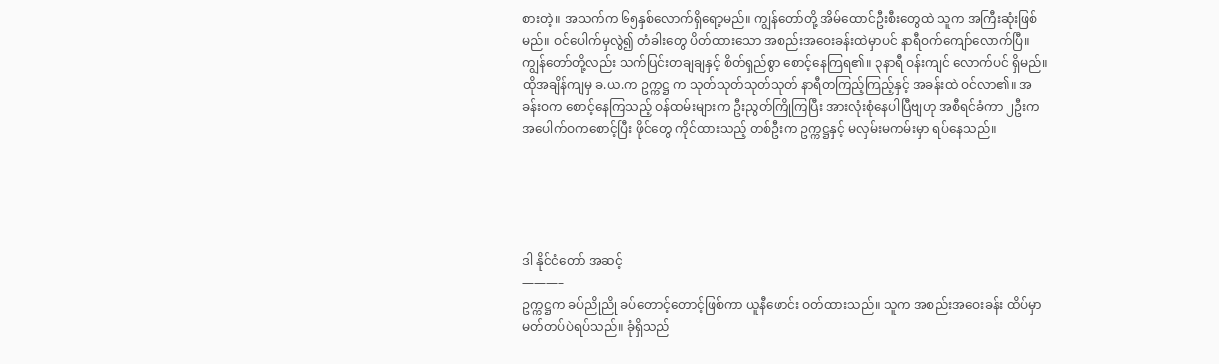စားတဲ့။ အသက်က ၆၅နှစ်လောက်ရှိရော့မည်။ ကျွန်တော်တို့ အိမ်ထောင်ဦးစီးတွေထဲ သူက အကြီးဆုံးဖြစ်မည်။ ဝင်ပေါက်မှလွဲ၍ တံခါးတွေ ပိတ်ထားသော အစည်းအဝေးခန်းထဲမှာပင် နာရီဝက်ကျော်လောက်ပြီ။ ကျွန်တော်တို့လည်း သက်ပြင်းတချချနှင့် စိတ်ရှည်စွာ စောင့်နေကြရ၏။ ၃နာရီ ဝန်းကျင် လောက်ပင် ရှိမည်။ ထိုအချိန်ကျမှ ခ.ယ.က ဥက္ကဋ္ဌ က သုတ်သုတ်သုတ်သုတ် နာရီတကြည့်ကြည့်နှင့် အခန်းထဲ ဝင်လာ၏။ အခန်းဝက စောင့်နေကြသည့် ဝန်ထမ်းများက ဦးညွတ်ကြိုကြပြီး အားလုံးစုံနေပါပြီဗျဟု အစီရင်ခံကာ ၂ဦးက အပေါက်ဝကစောင့်ပြီး ဖိုင်တွေ ကိုင်ထားသည့် တစ်ဦးက ဥက္ကဋ္ဌနှင့် မလှမ်းမကမ်းမှာ ရပ်နေသည်။





ဒါ နိုင်ငံတော် အဆင့်
———–
ဥက္ကဋ္ဌက ခပ်ညိုညို ခပ်တောင့်တောင့်ဖြစ်ကာ ယူနီဖောင်း ဝတ်ထားသည်။ သူက အစည်းအဝေးခန်း ထိပ်မှာ မတ်တပ်ပဲရပ်သည်။ ခုံရှိသည်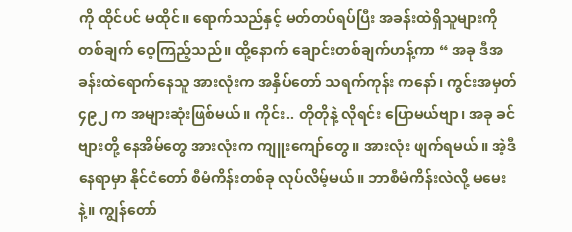ကို ထိုင်ပင် မထိုင်။ ရောက်သည်နှင့် မတ်တပ်ရပ်ပြီး အခန်းထဲရှိသူများကို တစ်ချက် ဝေ့ကြည့်သည်။ ထို့နောက် ချောင်းတစ်ချက်ဟန့်ကာ “ အခု ဒီအခန်းထဲရောက်နေသူ အားလုံးက အနှိပ်တော် သရက်ကုန်း ကနော်၊ ကွင်းအမှတ် ၄၉၂ က အများဆုံးဖြစ်မယ်။ ကိုင်း.. တိုတိုနဲ့ လိုရင်း ပြောမယ်ဗျာ၊ အခု ခင်ဗျားတို့ နေအိမ်တွေ အားလုံးက ကျူးကျော်တွေ။ အားလုံး ဖျက်ရမယ်။ အဲ့ဒီနေရာမှာ နိုင်ငံတော် စီမံကိန်းတစ်ခု လုပ်လိမ့်မယ်။ ဘာစီမံကိန်းလဲလို့ မမေးနဲ့။ ကျွန်တော်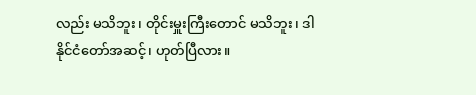လည်း မသိဘူး၊ တိုင်းမှူးကြီးတောင် မသိဘူး၊ ဒါ နိုင်ငံတော်အဆင့်၊ ဟုတ်ပြီလား။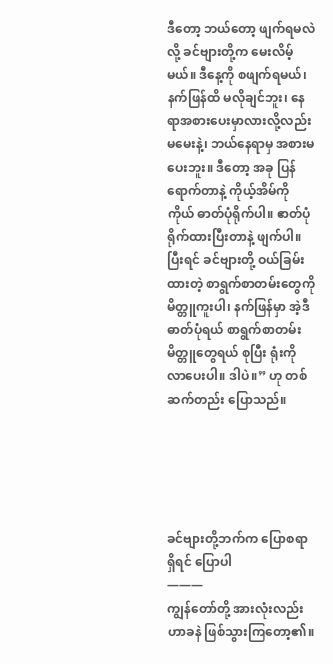ဒီတော့ ဘယ်တော့ ဖျက်ရမလဲလို့ ခင်ဗျားတို့က မေးလိမ့်မယ်။ ဒီနေ့ကို စဖျက်ရမယ်၊ နက်ဖြန်ထိ မလိုချင်ဘူး၊ နေရာအစားပေးမှာလားလို့လည်း မမေးနဲ့၊ ဘယ်နေရာမှ အစားမပေးဘူး။ ဒီတော့ အခု ပြန်ရောက်တာနဲ့ ကိုယ့်အိမ်ကိုကိုယ် ဓာတ်ပုံရိုက်ပါ။ ဧာတ်ပုံရိုက်ထားပြီးတာနဲ့ ဖျက်ပါ။ ပြီးရင် ခင်ဗျားတို့ ဝယ်ခြမ်းထားတဲ့ စာရွက်စာတမ်းတွေကို မိတ္တူကူးပါ၊ နက်ဖြန်မှာ အဲ့ဒီ ဓာတ်ပုံရယ် စာရွက်စာတမ်းမိတ္တူတွေရယ် စုပြီး ရုံးကို လာပေးပါ။ ဒါပဲ။” ဟု တစ်ဆက်တည်း ပြောသည်။





ခင်ဗျားတို့ဘက်က ပြောစရာရှိရင် ပြောပါ
———
ကျွန်တော်တို့ အားလုံးလည်း ဟာခနဲ ဖြစ်သွားကြတော့၏။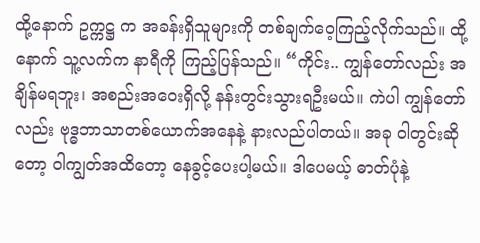ထို့နောက် ဥက္ကဋ္ဌ က အခန်းရှိသူများကို တစ်ချက်ဝေ့ကြည့်လိုက်သည်။ ထို့နောက် သူ့လက်က နာရီကို ကြည့်ပြန်သည်။ “ကိုင်း.. ကျွန်တော်လည်း အချိန်မရဘူး၊ အစည်းအဝေးရှိလို့ နန်းတွင်းသွားရဦးမယ်။ ကဲပါ ကျွန်တော်လည်း ဗုဒ္ဓဘာသာတစ်ယောက်အနေနဲ့ နားလည်ပါတယ်။ အခု ဝါတွင်းဆိုတော့ ဝါကျွတ်အထိတော့ နေခွင့်ပေးပါ့မယ်။ ဒါပေမယ့် ဓာတ်ပုံနဲ့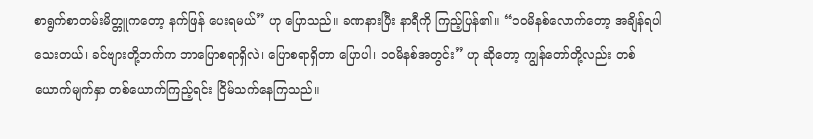စာရွက်စာတမ်းမိတ္တူကတော့ နက်ဖြန် ပေးရမယ်” ဟု ပြောသည်။ ခဏနားပြီး နာရီကို ကြည့်ပြန်၏။ “၁၀မိနစ်လောက်တော့ အချိန်ရပါသေးတယ်၊ ခင်ဗျားတို့ဘက်က ဘာပြောစရာရှိလဲ၊ ပြောစရာရှိတာ ပြောပါ၊ ၁၀မိနစ်အတွင်း” ဟု ဆိုတော့ ကျွန်တော်တို့လည်း တစ်ယောက်မျက်နှာ တစ်ယောက်ကြည့်ရင်း ငြိမ်သက်နေကြသည်။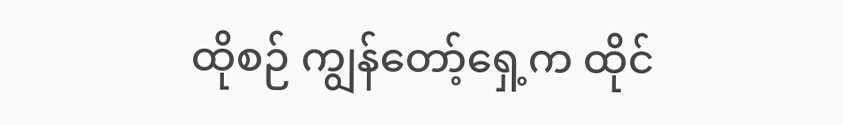ထိုစဉ် ကျွန်တော့်ရှေ့က ထိုင်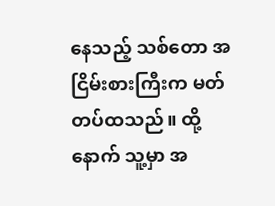နေသည့် သစ်တော အငြိမ်းစားကြီးက မတ်တပ်ထသည်။ ထို့နောက် သူ့မှာ အ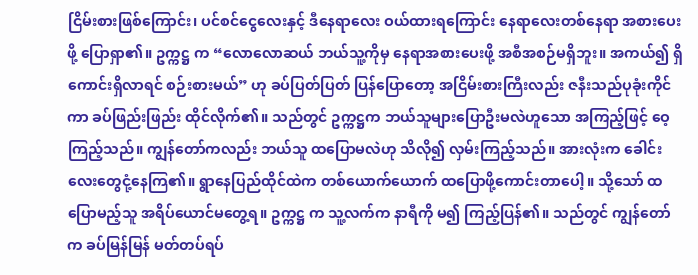ငြိမ်းစားဖြစ်ကြောင်း၊ ပင်စင်ငွေလေးနှင့် ဒီနေရာလေး ဝယ်ထားရကြောင်း နေရာလေးတစ်နေရာ အစားပေးဖို့ ပြောရှာ၏။ ဥက္ကဋ္ဌ က “လောလောဆယ် ဘယ်သူ့ကိုမှ နေရာအစားပေးဖို့ အစီအစဉ်မရှိဘူး။ အကယ်၍ ရှိကောင်းရှိလာရင် စဉ်းစားမယ်” ဟု ခပ်ပြတ်ပြတ် ပြန်ပြောတော့ အငြိမ်းစားကြီးလည်း ဇနီးသည်ပုခုံးကိုင်ကာ ခပ်ဖြည်းဖြည်း ထိုင်လိုက်၏။ သည်တွင် ဥက္ကဋ္ဌက ဘယ်သူများပြောဦးမလဲဟူသော အကြည့်ဖြင့် ဝေ့ကြည့်သည်။ ကျွန်တော်ကလည်း ဘယ်သူ ထပြောမလဲဟု သိလို၍ လှမ်းကြည့်သည်။ အားလုံးက ခေါင်းလေးတွေငုံ့နေကြ၏။ ရွာနေပြည်ထိုင်ထဲက တစ်ယောက်ယောက် ထပြောဖို့ကောင်းတာပေါ့။ သို့သော် ထပြောမည့်သူ အရိပ်ယောင်မတွေ့ရ။ ဥက္ကဋ္ဌ က သူ့လက်က နာရီကို မ၍ ကြည့်ပြန်၏။ သည်တွင် ကျွန်တော်က ခပ်မြန်မြန် မတ်တပ်ရပ်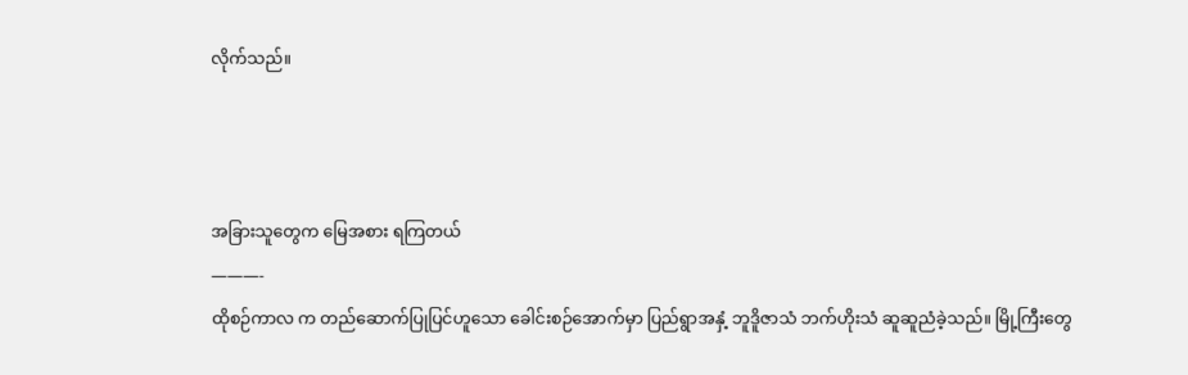လိုက်သည်။



အခြားသူတွေက မြေအစား ရကြတယ်
———-
ထိုစဉ်ကာလ က တည်ဆောက်ပြုပြင်ဟူသော ခေါင်းစဉ်အောက်မှာ ပြည်ရွာအနှံ့ ဘူဒိူဇာသံ ဘက်ဟိုးသံ ဆူဆူညံခဲ့သည်။ မြို့ကြီးတွေ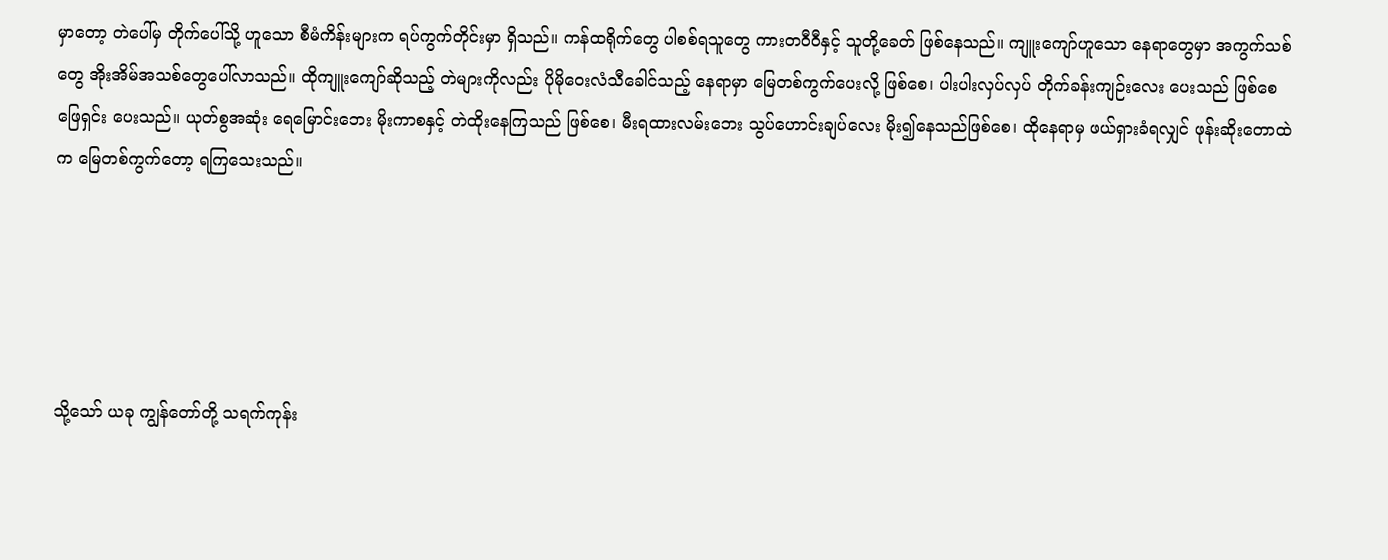မှာတော့ တဲပေါ်မှ တိုက်ပေါ်သို့ ဟူသော စီမံကိန်းများက ရပ်ကွက်တိုင်းမှာ ရှိသည်။ ကန်ထရိုက်တွေ ပါစစ်ရသူတွေ ကားတဝီဝီနှင့် သူတို့ခေတ် ဖြစ်နေသည်။ ကျူးကျော်ဟူသော နေရာတွေမှာ အကွက်သစ်တွေ အိုးအိမ်အသစ်တွေပေါ်လာသည်။ ထိုကျူးကျော်ဆိုသည့် တဲများကိုလည်း ပိုမိုဝေးလံသီခေါင်သည့် နေရာမှာ မြေတစ်ကွက်ပေးလို့ ဖြစ်စေ၊ ပါးပါးလှပ်လှပ် တိုက်ခန်းကျဉ်းလေး ပေးသည် ဖြစ်စေ ဖြေရှင်း ပေးသည်။ ယုတ်စွအဆုံး ရေမြောင်းဘေး မိုးကာစနှင့် တဲထိုးနေကြသည် ဖြစ်စေ၊ မီးရထားလမ်းဘေး သွပ်ဟောင်းချပ်လေး မိုး၍နေသည်ဖြစ်စေ၊ ထိုနေရာမှ ဖယ်ရှားခံရလျှင် ဖုန်းဆိုးတောထဲက မြေတစ်ကွက်တော့ ရကြသေးသည်။





သို့သော် ယခု ကျွန်တော်တို့ သရက်ကုန်း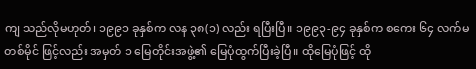ကျ သည်လိုမဟုတ်၊ ၁၉၉၁ ခုနှစ်က လန ၃၈(၁) လည်း ရပြီးပြီ။ ၁၉၉၃-၉၄ ခုနှစ်က စကေး ၆၄ လက်မ တစ်မိုင် ဖြင့်လည်း အမှတ် ၁ မြေတိုင်းအဖွဲ့၏ မြေပုံထွက်ပြီးခဲ့ပြီ။ ထိုမြေပုံဖြင့် ထို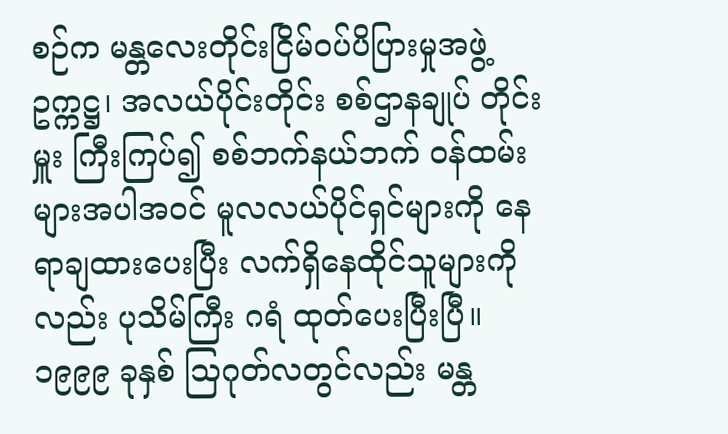စဉ်က မန္တလေးတိုင်းငြိမ်ဝပ်ပိပြားမှုအဖွဲ့ ဥက္ကဋ္ဌ၊ အလယ်ပိုင်းတိုင်း စစ်ဌာနချုပ် တိုင်းမှူး ကြီးကြပ်၍ စစ်ဘက်နယ်ဘက် ဝန်ထမ်းများအပါအဝင် မူလလယ်ပိုင်ရှင်များကို နေရာချထားပေးပြီး လက်ရှိနေထိုင်သူများကိုလည်း ပုသိမ်ကြီး ဂရံ ထုတ်ပေးပြီးပြီ။ ၁၉၉၉ ခုနှစ် သြဂုတ်လတွင်လည်း မန္တ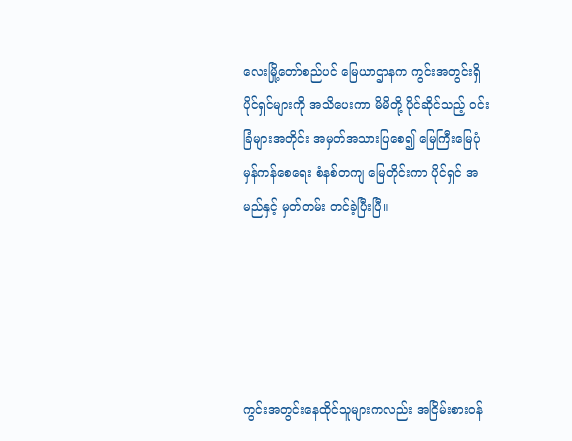လေးမြို့တော်စည်ပင် မြေယာဌာနက ကွင်းအတွင်းရှိ ပိုင်ရှင်များကို အသိပေးကာ မိမိတို့ ပိုင်ဆိုင်သည့် ဝင်းခြံများအတိုင်း အမှတ်အသားပြစေ၍ မြေကြီးမြေပုံ မှန်ကန်စေရေး စံနစ်တကျ မြေတိုင်းကာ ပိုင်ရှင် အမည်နှင့် မှတ်တမ်း တင်ခဲ့ပြီးပြီ။





ကွင်းအတွင်းနေထိုင်သူများကလည်း အငြိမ်းစားဝန်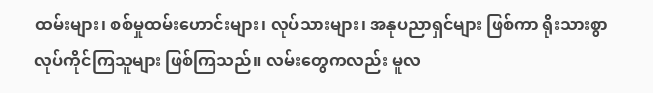ထမ်းများ၊ စစ်မှုထမ်းဟောင်းများ၊ လုပ်သားများ၊ အနုပညာရှင်များ ဖြစ်ကာ ရိုးသားစွာ လုပ်ကိုင်ကြသူများ ဖြစ်ကြသည်။ လမ်းတွေကလည်း မူလ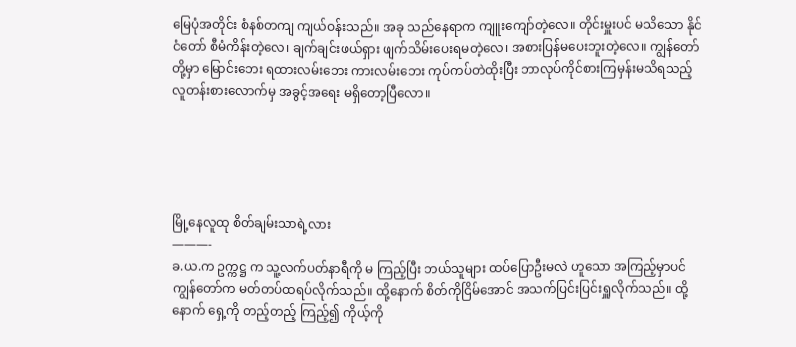မြေပုံအတိုင်း စံနစ်တကျ ကျယ်ဝန်းသည်။ အခု သည်နေရာက ကျူးကျော်တဲ့လေ။ တိုင်းမှူးပင် မသိသော နိုင်ငံတော် စီမံကိန်းတဲ့လေ၊ ချက်ချင်းဖယ်ရှား ဖျက်သိမ်းပေးရမတဲ့လေ၊ အစားပြန်မပေးဘူးတဲ့လေ။ ကျွန်တော်တို့မှာ မြောင်းဘေး ရထားလမ်းဘေး ကားလမ်းဘေး ကုပ်ကပ်တဲထိုးပြီး ဘာလုပ်ကိုင်စားကြမှန်းမသိရသည့် လူတန်းစားလောက်မှ အခွင့်အရေး မရှိတော့ပြီလော။





မြို့နေလူထု စိတ်ချမ်းသာရဲ့လား
———-
ခ.ယ.က ဥက္ကဋ္ဌ က သူ့လက်ပတ်နာရီကို မ ကြည့်ပြီး ဘယ်သူများ ထပ်ပြောဦးမလဲ ဟူသော အကြည့်မှာပင် ကျွန်တော်က မတ်တပ်ထရပ်လိုက်သည်။ ထို့နောက် စိတ်ကိုငြိမ်အောင် အသက်ပြင်းပြင်းရှူလိုက်သည်။ ထို့နောက် ရှေ့ကို တည့်တည့် ကြည့်၍ ကိုယ့်ကို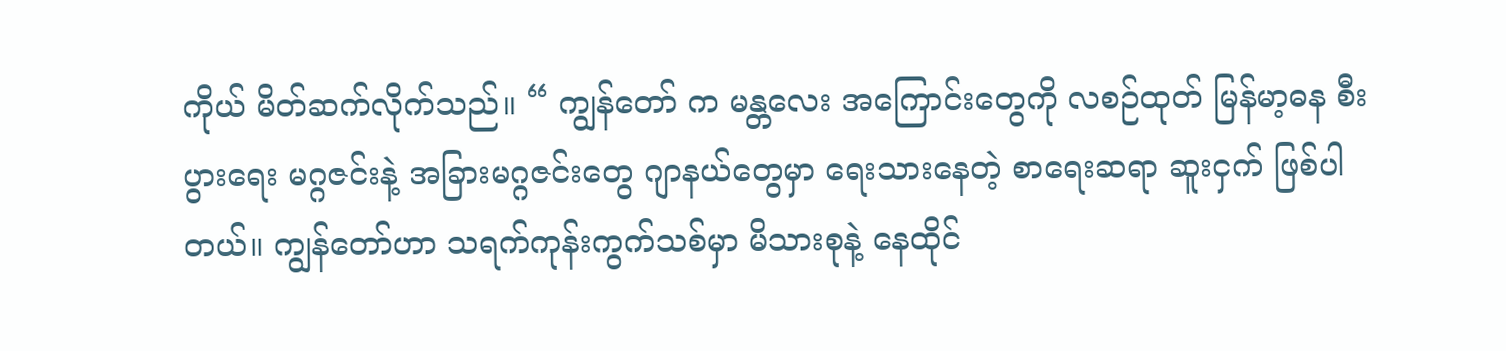ကိုယ် မိတ်ဆက်လိုက်သည်။ “ ကျွန်တော် က မန္တလေး အကြောင်းတွေကို လစဉ်ထုတ် မြန်မာ့ဓန စီးပွားရေး မဂ္ဂဇင်းနဲ့ အခြားမဂ္ဂဇင်းတွေ ဂျာနယ်တွေမှာ ရေးသားနေတဲ့ စာရေးဆရာ ဆူးငှက် ဖြစ်ပါတယ်။ ကျွန်တော်ဟာ သရက်ကုန်းကွက်သစ်မှာ မိသားစုနဲ့ နေထိုင်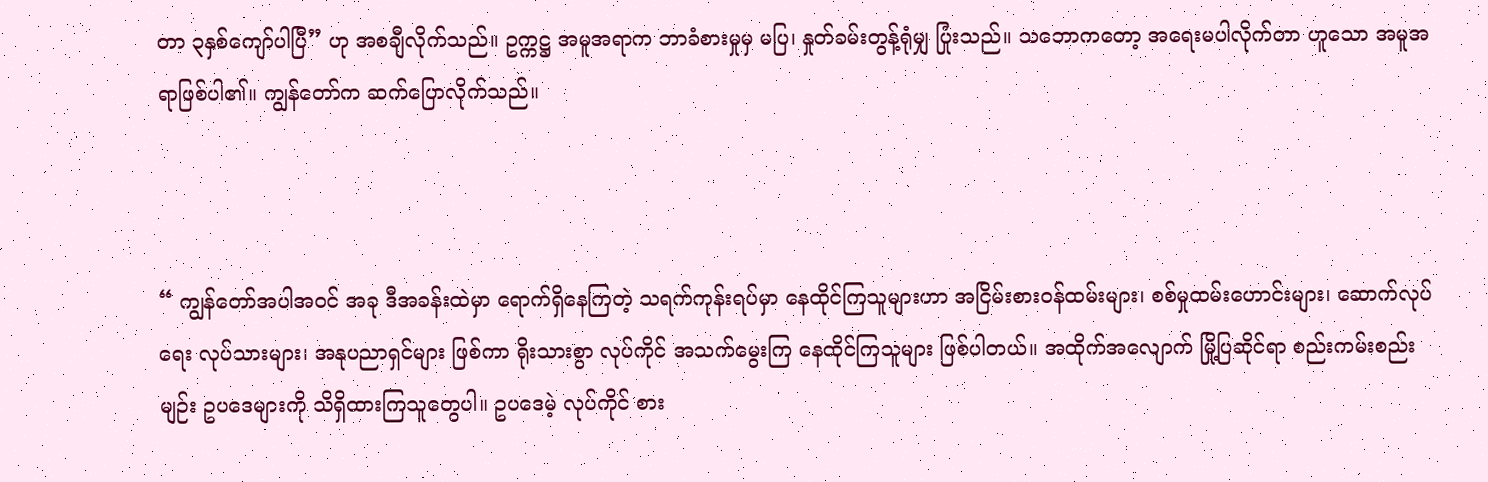တာ ၃နှစ်ကျော်ပါပြီ” ဟု အစချီလိုက်သည်။ ဥက္ကဋ္ဌ အမူအရာက ဘာခံစားမှုမှ မပြ၊ နှုတ်ခမ်းတွန့်ရုံမျှ ပြုံးသည်။ သဘောကတော့ အရေးမပါလိုက်တာ ဟူသော အမူအရာဖြစ်ပါ၏။ ကျွန်တော်က ဆက်ပြောလိုက်သည်။



“ ကျွန်တော်အပါအဝင် အခု ဒီအခန်းထဲမှာ ရောက်ရှိနေကြတဲ့ သရက်ကုန်းရပ်မှာ နေထိုင်ကြသူများဟာ အငြိမ်းစားဝန်ထမ်းများ၊ စစ်မှုထမ်းဟောင်းများ၊ ဆောက်လုပ်ရေး လုပ်သားများ၊ အနုပညာရှင်များ ဖြစ်ကာ ရိုးသားစွာ လုပ်ကိုင် အသက်မွေးကြ နေထိုင်ကြသူများ ဖြစ်ပါတယ်။ အထိုက်အလျောက် မြို့ပြဆိုင်ရာ စည်းကမ်းစည်းမျဉ်း ဥပဒေများကို သိရှိထားကြသူတွေပါ။ ဥပဒေမဲ့ လုပ်ကိုင် စား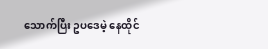သောက်ပြီး ဥပဒေမဲ့ နေထိုင်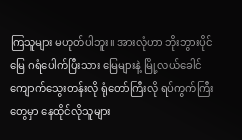ကြသူများ မဟုတ်ပါဘူး။ အားလုံဟာ ဘိုးဘွားပိုင်မြေ ဂရံပေါက်ပြီးသား မြေများနဲ့ မြို့လယ်ခေါင် ကျောက်သွေးတန်းလို ရုံတော်ကြီးလို ရပ်ကွက်ကြီးတွေမှာ နေထိုင်လိုသူများ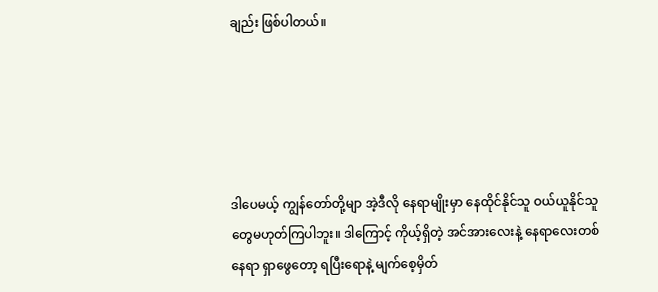ချည်း ဖြစ်ပါတယ်။





ဒါပေမယ့် ကျွန်တော်တို့မျာ အဲ့ဒီလို နေရာမျိုးမှာ နေထိုင်နိုင်သူ ဝယ်ယူနိုင်သူတွေမဟုတ်ကြပါဘူး။ ဒါကြောင့် ကိုယ့်ရှိတဲ့ အင်အားလေးနဲ့ နေရာလေးတစ်နေရာ ရှာဖွေတော့ ရပြီးရောနဲ့ မျက်စေ့မှိတ်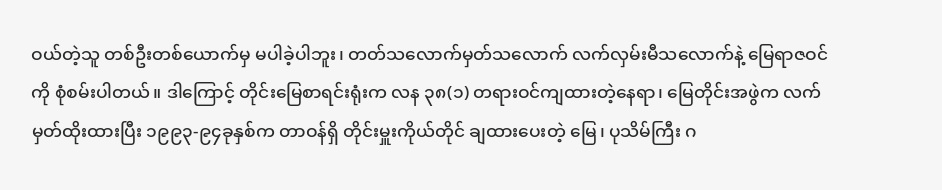ဝယ်တဲ့သူ တစ်ဦးတစ်ယောက်မှ မပါခဲ့ပါဘူး၊ တတ်သလောက်မှတ်သလောက် လက်လှမ်းမီသလောက်နဲ့ မြေရာဇဝင်ကို စုံစမ်းပါတယ်။ ဒါကြောင့် တိုင်းမြေစာရင်းရုံးက လန ၃၈(၁) တရားဝင်ကျထားတဲ့နေရာ၊ မြေတိုင်းအဖွဲက လက်မှတ်ထိုးထားပြီး ၁၉၉၃-၉၄ခုနှစ်က တာဝန်ရှိ တိုင်းမှူးကိုယ်တိုင် ချထားပေးတဲ့ မြေ၊ ပုသိမ်ကြီး ဂ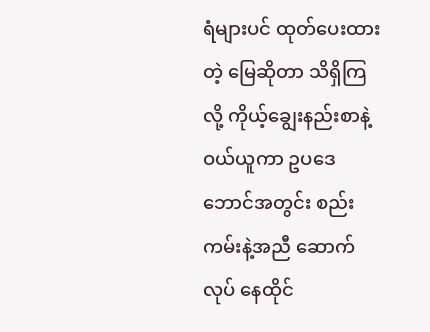ရံများပင် ထုတ်ပေးထားတဲ့ မြေဆိုတာ သိရှိကြလို့ ကိုယ့်ချွေးနည်းစာနဲ့ ဝယ်ယူကာ ဥပဒေဘောင်အတွင်း စည်းကမ်းနဲ့အညီ ဆောက်လုပ် နေထိုင်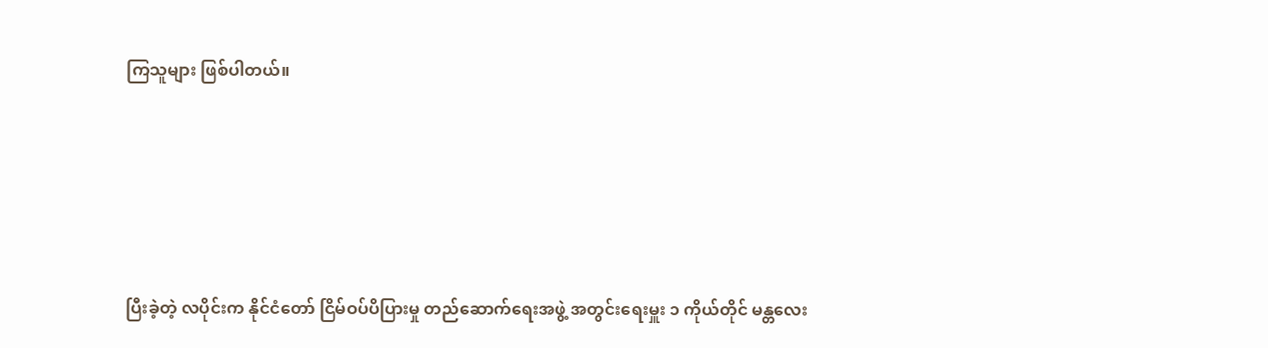ကြသူများ ဖြစ်ပါတယ်။





ပြီးခဲ့တဲ့ လပိုင်းက နိုင်ငံတော် ငြိမ်ဝပ်ပိပြားမှု တည်ဆောက်ရေးအဖွဲ့ အတွင်းရေးမှူး ၁ ကိုယ်တိုင် မန္တလေး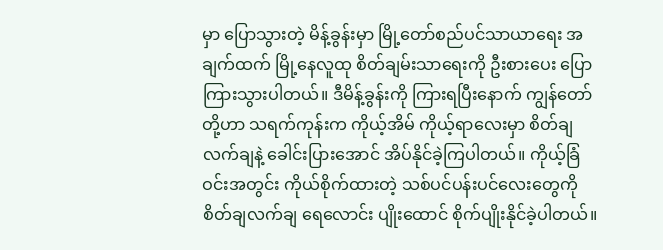မှာ ပြောသွားတဲ့ မိန့်ခွန်းမှာ မြို့တော်စည်ပင်သာယာရေး အချက်ထက် မြို့နေလူထု စိတ်ချမ်းသာရေးကို ဦးစားပေး ပြောကြားသွားပါတယ်။ ဒီမိန့်ခွန်းကို ကြားရပြီးနောက် ကျွန်တော်တို့ဟာ သရက်ကုန်းက ကိုယ့်အိမ် ကိုယ့်ရာလေးမှာ စိတ်ချလက်ချနဲ့ ခေါင်းပြားအောင် အိပ်နိုင်ခဲ့ကြပါတယ်။ ကိုယ့်ခြံဝင်းအတွင်း ကိုယ်စိုက်ထားတဲ့ သစ်ပင်ပန်းပင်လေးတွေကို စိတ်ချလက်ချ ရေလောင်း ပျိုးထောင် စိုက်ပျိုးနိုင်ခဲ့ပါတယ်။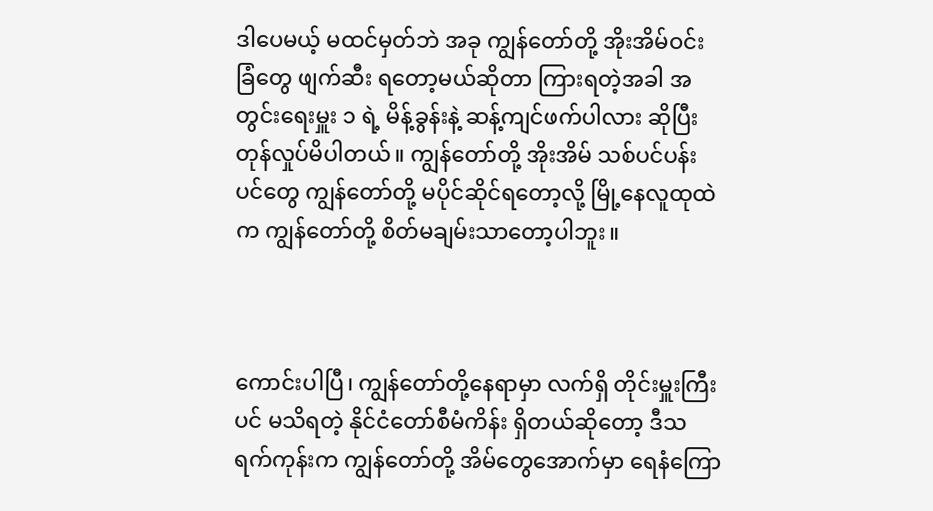ဒါပေမယ့် မထင်မှတ်ဘဲ အခု ကျွန်တော်တို့ အိုးအိမ်ဝင်းခြံတွေ ဖျက်ဆီး ရတော့မယ်ဆိုတာ ကြားရတဲ့အခါ အတွင်းရေးမှူး ၁ ရဲ့ မိန့်ခွန်းနဲ့ ဆန့်ကျင်ဖက်ပါလား ဆိုပြီး တုန်လှုပ်မိပါတယ်။ ကျွန်တော်တို့ အိုးအိမ် သစ်ပင်ပန်းပင်တွေ ကျွန်တော်တို့ မပိုင်ဆိုင်ရတော့လို့ မြို့နေလူထုထဲက ကျွန်တော်တို့ စိတ်မချမ်းသာတော့ပါဘူး။



ကောင်းပါပြီ၊ ကျွန်တော်တို့နေရာမှာ လက်ရှိ တိုင်းမှူးကြီးပင် မသိရတဲ့ နိုင်ငံတော်စီမံကိန်း ရှိတယ်ဆိုတော့ ဒီသရက်ကုန်းက ကျွန်တော်တို့ အိမ်တွေအောက်မှာ ရေနံကြော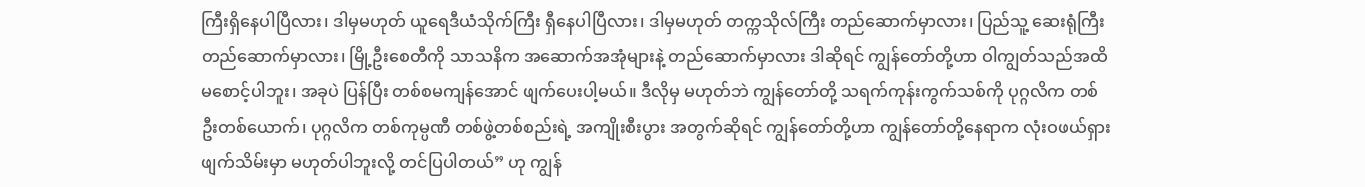ကြီးရှိနေပါပြီလား၊ ဒါမှမဟုတ် ယူရေဒီယံသိုက်ကြီး ရှီနေပါပြီလား၊ ဒါမှမဟုတ် တက္ကသိုလ်ကြီး တည်ဆောက်မှာလား၊ ပြည်သူ့ ဆေးရုံကြီး တည်ဆောက်မှာလား၊ မြို့ဦးစေတီကို သာသနိက အဆောက်အအုံများနဲ့ တည်ဆောက်မှာလား ဒါဆိုရင် ကျွန်တော်တို့ဟာ ဝါကျွတ်သည်အထိ မစောင့်ပါဘူး၊ အခုပဲ ပြန်ပြီး တစ်စမကျန်အောင် ဖျက်ပေးပါ့မယ်။ ဒီလိုမှ မဟုတ်ဘဲ ကျွန်တော်တို့ သရက်ကုန်းကွက်သစ်ကို ပုဂ္ဂလိက တစ်ဦးတစ်ယောက်၊ ပုဂ္ဂလိက တစ်ကုမ္ပဏီ တစ်ဖွဲ့တစ်စည်းရဲ့ အကျိုးစီးပွား အတွက်ဆိုရင် ကျွန်တော်တို့ဟာ ကျွန်တော်တို့နေရာက လုံးဝဖယ်ရှား ဖျက်သိမ်းမှာ မဟုတ်ပါဘူးလို့ တင်ပြပါတယ်” ဟု ကျွန်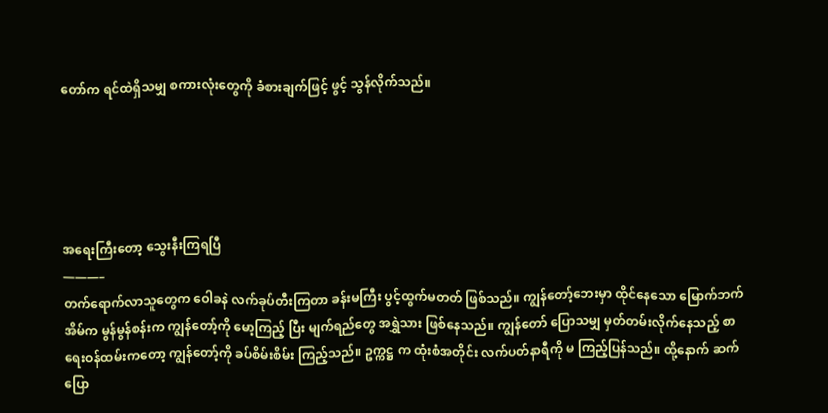တော်က ရင်ထဲရှိသမျှ စကားလုံးတွေကို ခံစားချက်ဖြင့် ဖွင့် သွန်လိုက်သည်။





အရေးကြီးတော့ သွေးနီးကြရပြီ
———–
တက်ရောက်လာသူတွေက ဝေါခနဲ လက်ခုပ်တီးကြတာ ခန်းမကြီး ပွင့်ထွက်မတတ် ဖြစ်သည်။ ကျွန်တော့်ဘေးမှာ ထိုင်နေသော မြောက်ဘက်အိမ်က မွန်မွန်စန်းက ကျွန်တော့်ကို မော့ကြည့် ပြီး မျက်ရည်တွေ အရွှဲသား ဖြစ်နေသည်။ ကျွန်တော် ပြောသမျှ မှတ်တမ်းလိုက်နေသည့် စာရေးဝန်ထမ်းကတော့ ကျွန်တော့်ကို ခပ်စိမ်းစိမ်း ကြည့်သည်။ ဥက္ကဋ္ဌ က ထုံးစံအတိုင်း လက်ပတ်နာရီကို မ ကြည့်ပြန်သည်။ ထို့နောက် ဆက်ပြော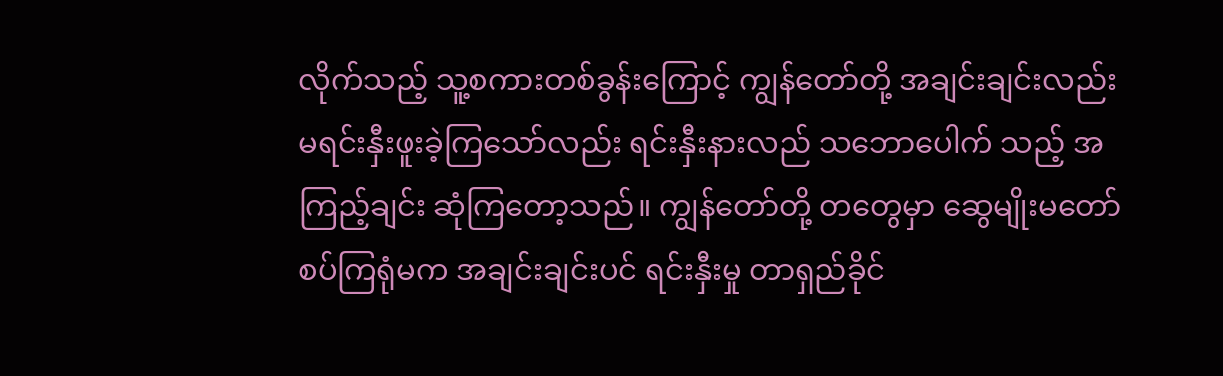လိုက်သည့် သူ့စကားတစ်ခွန်းကြောင့် ကျွန်တော်တို့ အချင်းချင်းလည်း မရင်းနှီးဖူးခဲ့ကြသော်လည်း ရင်းနှီးနားလည် သဘောပေါက် သည့် အကြည့်ချင်း ဆုံကြတော့သည်။ ကျွန်တော်တို့ တတွေမှာ ဆွေမျိုးမတော်စပ်ကြရုံမက အချင်းချင်းပင် ရင်းနှီးမှု တာရှည်ခိုင်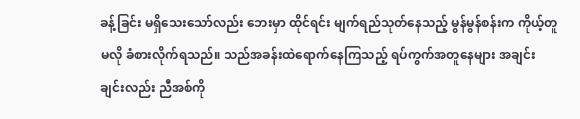ခန့်ခြင်း မရှိသေးသော်လည်း ဘေးမှာ ထိုင်ရင်း မျက်ရည်သုတ်နေသည့် မွန်မွန်စန်းက ကိုယ့်တူမလို ခံစားလိုက်ရသည်။ သည်အခန်းထဲရောက်နေကြသည့် ရပ်ကွက်အတူနေများ အချင်းချင်းလည်း ညီအစ်ကို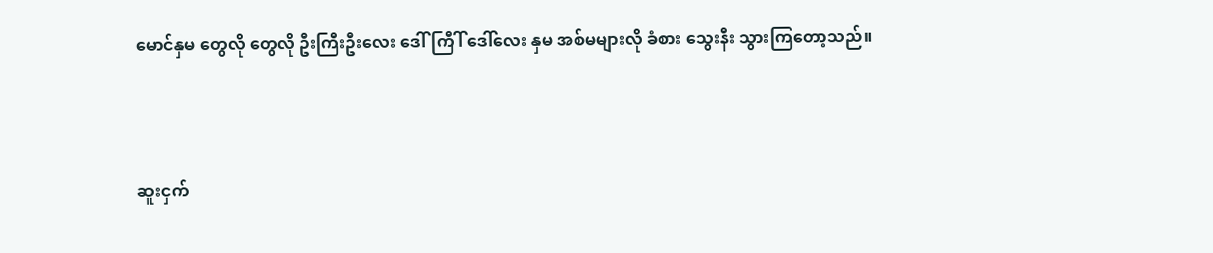မောင်နှမ တွေလို တွေလို ဦးကြီးဦးလေး ဒေါ်ကြီါ် ဒေါ်လေး နှမ အစ်မများလို ခံစား သွေးနီး သွားကြတော့သည်။



ဆူးငှက်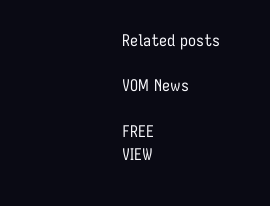Related posts

VOM News

FREE
VIEW